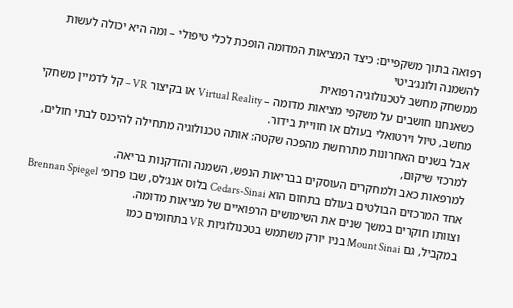רפואה בתוך משקפיים: כיצד המציאות המדומה הופכת לכלי טיפולי – ומה היא יכולה לעשות להשמנה ולונג׳ביטי
ממשחק מחשב לטכנולוגיה רפואית
כשאנחנו חושבים על משקפי מציאות מדומה – Virtual Reality או בקיצור VR – קל לדמיין משחקי מחשב, טיול וירטואלי בעולם או חוויית בידור.
אבל בשנים האחרונות מתרחשת מהפכה שקטה: אותה טכנולוגיה מתחילה להיכנס לבתי חולים, למרכזי שיקום,
למרפאות כאב ולמחקרים העוסקים בבריאות הנפש, השמנה והזדקנות בריאה.
אחד המרכזים הבולטים בעולם בתחום הוא Cedars-Sinai בלוס אנג׳לס, שבו פרופ׳ Brennan Spiegel
וצוותו חוקרים במשך שנים את השימושים הרפואיים של מציאות מדומה.
במקביל, גם Mount Sinai בניו יורק משתמש בטכנולוגיות VR בתחומים כמו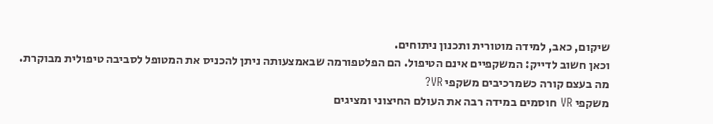שיקום, כאב, למידה מוטורית ותכנון ניתוחים.
וכאן חשוב לדייק: המשקפיים אינם הטיפול. הם הפלטפורמה שבאמצעותה ניתן להכניס את המטופל לסביבה טיפולית מבוקרת.
מה בעצם קורה כשמרכיבים משקפי VR?
משקפי VR חוסמים במידה רבה את העולם החיצוני ומציגים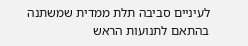לעיניים סביבה תלת ממדית שמשתנה בהתאם לתנועות הראש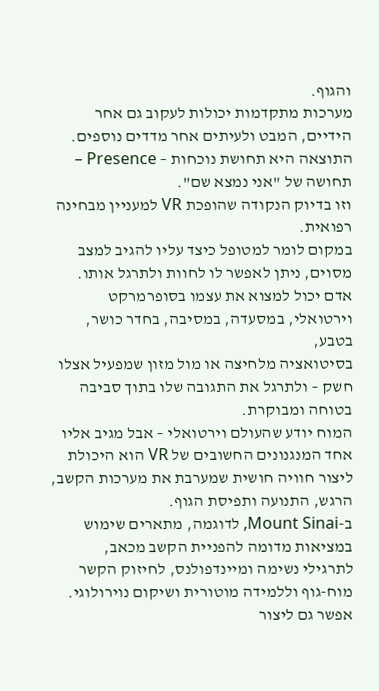והגוף.
מערכות מתקדמות יכולות לעקוב גם אחר הידיים, המבט ולעיתים אחר מדדים נוספים.
התוצאה היא תחושת נוכחות – Presence – תחושה של "אני נמצא שם".
וזו בדיוק הנקודה שהופכת VR למעניין מבחינה רפואית.
במקום לומר למטופל כיצד עליו להגיב למצב מסוים, ניתן לאפשר לו לחוות ולתרגל אותו.
אדם יכול למצוא את עצמו בסופרמרקט וירטואלי, במסעדה, במסיבה, בחדר כושר, בטבע,
בסיטואציה מלחיצה או מול מזון שמפעיל אצלו חשק – ולתרגל את התגובה שלו בתוך סביבה בטוחה ומבוקרת.
המוח יודע שהעולם וירטואלי – אבל מגיב אליו
אחד המנגנונים החשובים של VR הוא היכולת ליצור חוויה חושית שמערבת את מערכות הקשב, הרגש, התנועה ותפיסת הגוף.
ב-Mount Sinai, לדוגמה, מתארים שימוש במציאות מדומה להפניית הקשב מכאב,
לתרגילי נשימה ומיינדפולנס, לחיזוק הקשר מוח-גוף וללמידה מוטורית ושיקום נוירולוגי.
אפשר גם ליצור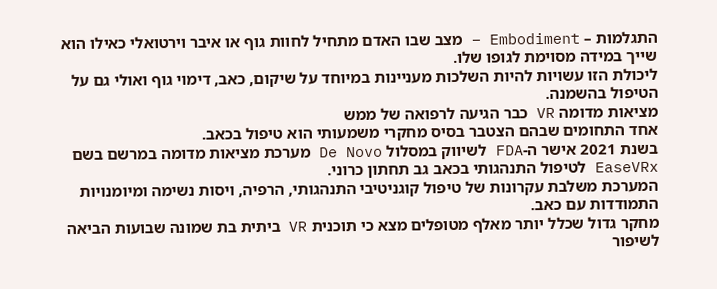התגלמות – Embodiment – מצב שבו האדם מתחיל לחוות גוף או איבר וירטואלי כאילו הוא שייך במידה מסוימת לגופו שלו.
ליכולת הזו עשויות להיות השלכות מעניינות במיוחד על שיקום, כאב, דימוי גוף ואולי גם על הטיפול בהשמנה.
מציאות מדומה VR כבר הגיעה לרפואה של ממש
אחד התחומים שבהם הצטבר בסיס מחקרי משמעותי הוא טיפול בכאב.
בשנת 2021 אישר ה-FDA לשיווק במסלול De Novo מערכת מציאות מדומה במרשם בשם EaseVRx לטיפול התנהגותי בכאב גב תחתון כרוני.
המערכת משלבת עקרונות של טיפול קוגניטיבי התנהגותי, הרפיה, ויסות נשימה ומיומנויות התמודדות עם כאב.
מחקר גדול שכלל יותר מאלף מטופלים מצא כי תוכנית VR ביתית בת שמונה שבועות הביאה לשיפור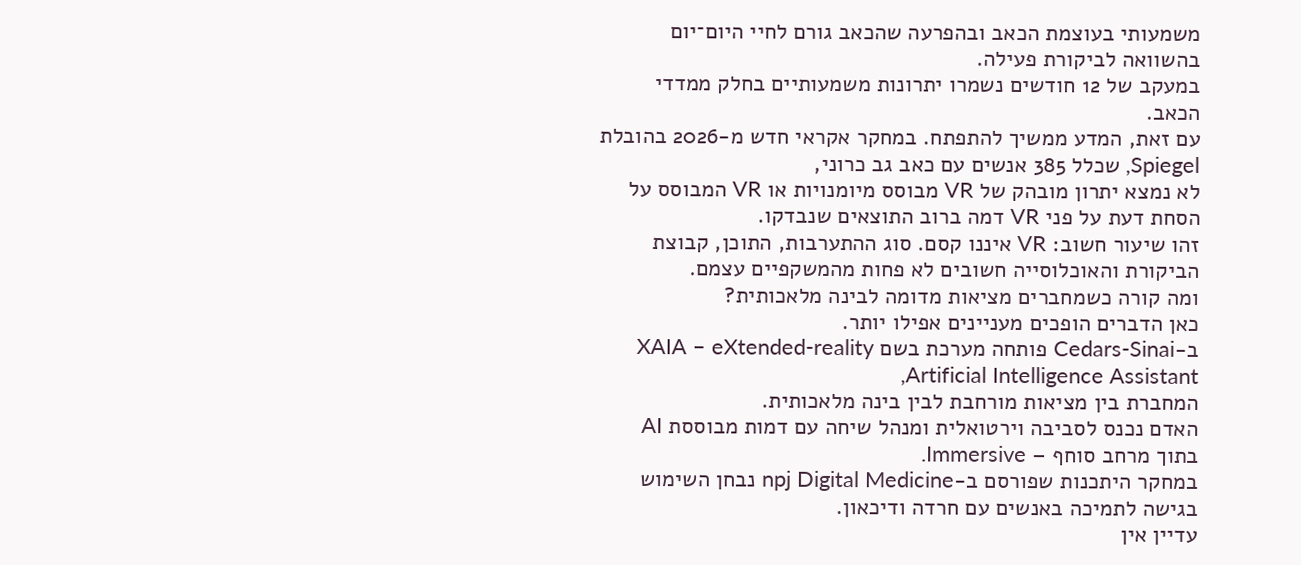משמעותי בעוצמת הכאב ובהפרעה שהכאב גורם לחיי היום־יום בהשוואה לביקורת פעילה.
במעקב של 12 חודשים נשמרו יתרונות משמעותיים בחלק ממדדי הכאב.
עם זאת, המדע ממשיך להתפתח. במחקר אקראי חדש מ-2026 בהובלת Spiegel, שכלל 385 אנשים עם כאב גב כרוני,
לא נמצא יתרון מובהק של VR מבוסס מיומנויות או VR המבוסס על הסחת דעת על פני VR דמה ברוב התוצאים שנבדקו.
זהו שיעור חשוב: VR איננו קסם. סוג ההתערבות, התוכן, קבוצת הביקורת והאוכלוסייה חשובים לא פחות מהמשקפיים עצמם.
ומה קורה כשמחברים מציאות מדומה לבינה מלאכותית?
כאן הדברים הופכים מעניינים אפילו יותר.
ב-Cedars-Sinai פותחה מערכת בשם XAIA – eXtended-reality Artificial Intelligence Assistant,
המחברת בין מציאות מורחבת לבין בינה מלאכותית.
האדם נכנס לסביבה וירטואלית ומנהל שיחה עם דמות מבוססת AI בתוך מרחב סוחף – Immersive.
במחקר היתכנות שפורסם ב-npj Digital Medicine נבחן השימוש בגישה לתמיכה באנשים עם חרדה ודיכאון.
עדיין אין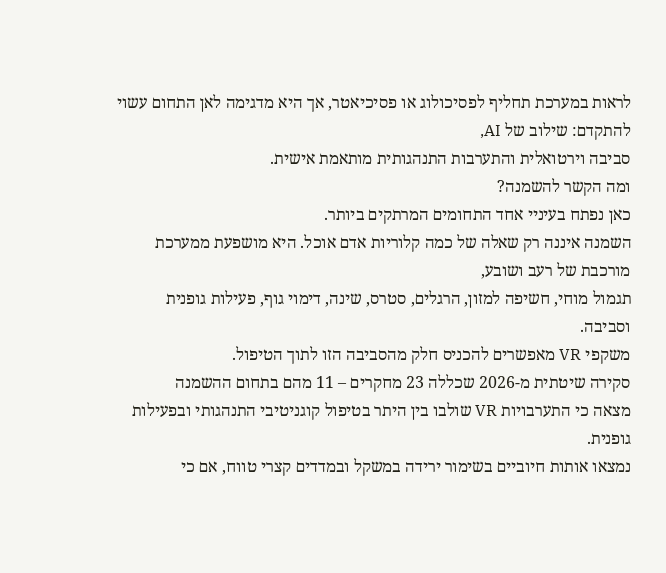לראות במערכת תחליף לפסיכולוג או פסיכיאטר, אך היא מדגימה לאן התחום עשוי להתקדם: שילוב של AI,
סביבה וירטואלית והתערבות התנהגותית מותאמת אישית.
ומה הקשר להשמנה?
כאן נפתח בעיניי אחד התחומים המרתקים ביותר.
השמנה איננה רק שאלה של כמה קלוריות אדם אוכל. היא מושפעת ממערכת מורכבת של רעב ושובע,
תגמול מוחי, חשיפה למזון, הרגלים, סטרס, שינה, דימוי גוף, פעילות גופנית וסביבה.
משקפי VR מאפשרים להכניס חלק מהסביבה הזו לתוך הטיפול.
סקירה שיטתית מ-2026 שכללה 23 מחקרים – 11 מהם בתחום ההשמנה
מצאה כי התערבויות VR שולבו בין היתר בטיפול קוגניטיבי התנהגותי ובפעילות גופנית.
נמצאו אותות חיוביים בשימור ירידה במשקל ובמדדים קצרי טווח, אם כי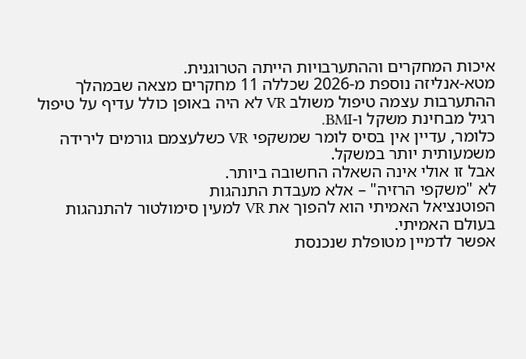איכות המחקרים וההתערבויות הייתה הטרוגנית.
מטא-אנליזה נוספת מ-2026 שכללה 11 מחקרים מצאה שבמהלך ההתערבות עצמה טיפול משולב VR לא היה באופן כולל עדיף על טיפול רגיל מבחינת משקל ו-BMI.
כלומר, עדיין אין בסיס לומר שמשקפי VR כשלעצמם גורמים לירידה משמעותית יותר במשקל.
אבל זו אולי אינה השאלה החשובה ביותר.
לא "משקפי הרזיה" – אלא מעבדת התנהגות
הפוטנציאל האמיתי הוא להפוך את VR למעין סימולטור להתנהגות בעולם האמיתי.
אפשר לדמיין מטופלת שנכנסת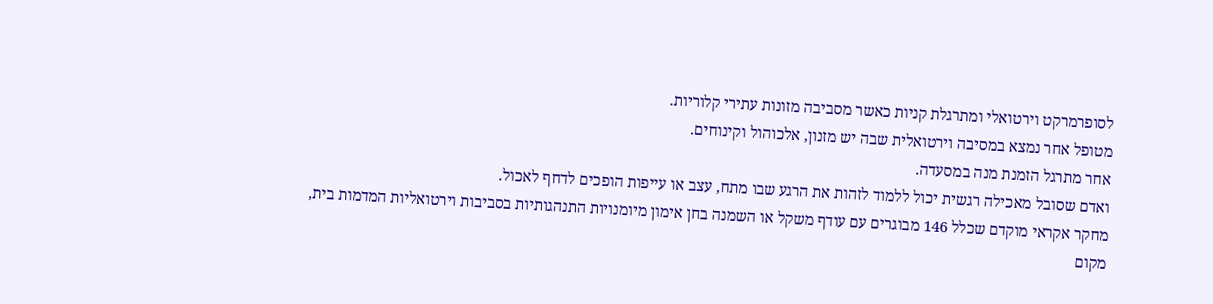לסופרמרקט וירטואלי ומתרגלת קניות כאשר מסביבה מזונות עתירי קלוריות.
מטופל אחר נמצא במסיבה וירטואלית שבה יש מזנון, אלכוהול וקינוחים.
אחר מתרגל הזמנת מנה במסעדה.
ואדם שסובל מאכילה רגשית יכול ללמוד לזהות את הרגע שבו מתח, עצב או עייפות הופכים לדחף לאכול.
מחקר אקראי מוקדם שכלל 146 מבוגרים עם עודף משקל או השמנה בחן אימון מיומנויות התנהגותיות בסביבות וירטואליות המדמות בית,
מקום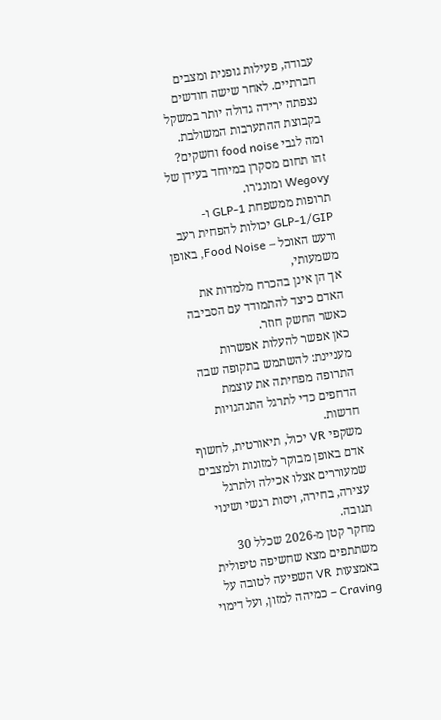עבודה, פעילות גופנית ומצבים חברתיים. לאחר שישה חודשים נצפתה ירידה גדולה יותר במשקל בקבוצת ההתערבות המשולבת.
ומה לגבי food noise וחשקים?
זהו תחום מסקרן במיוחד בעידן של Wegovy ומונג׳רו.
תרופות ממשפחת GLP-1 ו-GLP-1/GIP יכולות להפחית רעב ורעש האוכל – Food Noise, באופן משמעותי,
אך הן אינן בהכרח מלמדות את האדם כיצד להתמודד עם הסביבה כאשר החשק חוזר.
כאן אפשר להעלות אפשרות מעניינת: להשתמש בתקופה שבה התרופה מפחיתה את עוצמת הדחפים כדי לתרגל התנהגויות חדשות.
משקפי VR יכול, תיאורטית, לחשוף אדם באופן מבוקר למזונות ולמצבים שמעוררים אצלו אכילה ולתרגל עצירה, בחירה, ויסות רגשי ושינוי תגובה.
מחקר קטן מ-2026 שכלל 30 משתתפים מצא שחשיפה טיפולית באמצעות VR השפיעה לטובה על Craving – כמיהה למזון, ועל דימוי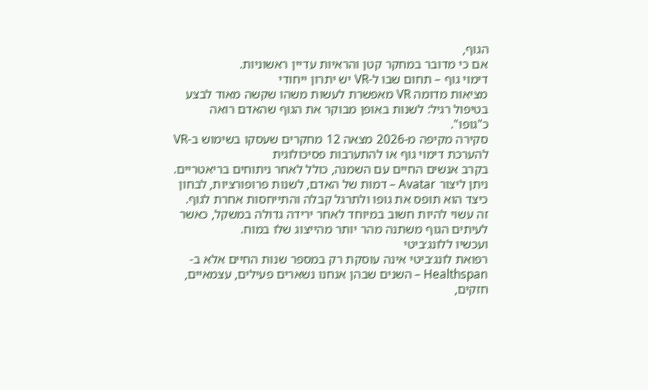הגוף,
אם כי מדובר במחקר קטן והראיות עדיין ראשוניות.
דימוי גוף – תחום שבו ל-VR יש יתרון ייחודי
מציאות מדומה VR מאפשרת לעשות משהו שקשה מאוד לבצע בטיפול רגיל: לשנות באופן מבוקר את הגוף שהאדם רואה כ"גופו".
סקירה מקיפה מ-2026 מצאה 12 מחקרים שעסקו בשימוש ב-VR להערכת דימוי גוף או להתערבות פסיכולוגית
בקרב אנשים החיים עם השמנה, כולל לאחר ניתוחים בריאטריים.
ניתן ליצור Avatar – דמות של האדם, לשנות פרופורציות, לבחון כיצד הוא תופס את גופו ולתרגל קבלה והתייחסות אחרת לגוף.
זה עשוי להיות חשוב במיוחד לאחר ירידה גדולה במשקל, כאשר לעיתים הגוף משתנה מהר יותר מהייצוג שלו במוח.
ועכשיו ללונג׳ביטי
רפואת לונג׳ביטי אינה עוסקת רק במספר שנות החיים אלא ב-Healthspan – השנים שבהן אנחנו נשארים פעילים, עצמאיים, חזקים,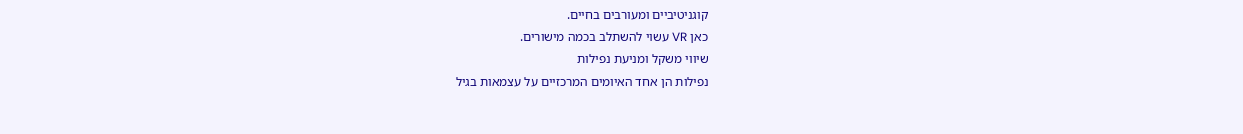קוגניטיביים ומעורבים בחיים.
כאן VR עשוי להשתלב בכמה מישורים.
שיווי משקל ומניעת נפילות
נפילות הן אחד האיומים המרכזיים על עצמאות בגיל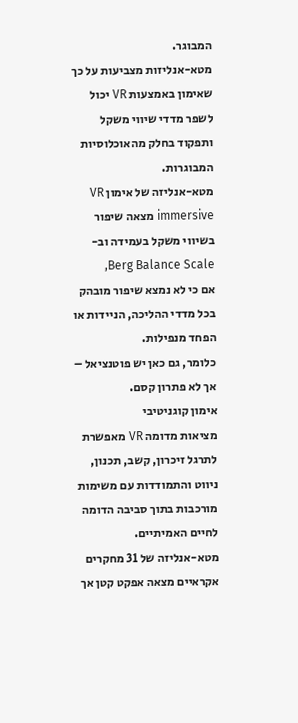המבוגר.
מטא-אנליזות מצביעות על כך שאימון באמצעות VR יכול לשפר מדדי שיווי משקל ותפקוד בחלק מהאוכלוסיות המבוגרות.
מטא-אנליזה של אימון VR immersive מצאה שיפור בשיווי משקל בעמידה וב-Berg Balance Scale,
אם כי לא נמצא שיפור מובהק בכל מדדי ההליכה, הניידות או הפחד מנפילות.
כלומר, גם כאן יש פוטנציאל – אך לא פתרון קסם.
אימון קוגניטיבי
מציאות מדומה VR מאפשרת לתרגל זיכרון, קשב, תכנון, ניווט והתמודדות עם משימות מורכבות בתוך סביבה הדומה לחיים האמיתיים.
מטא-אנליזה של 31 מחקרים אקראיים מצאה אפקט קטן אך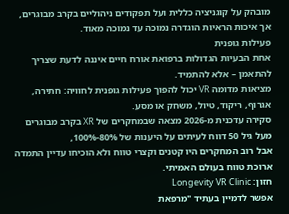מובהק על קוגניציה כללית ועל תפקודים ניהוליים בקרב מבוגרים,
אך איכות הראיות הוגדרה נמוכה עד נמוכה מאוד.
פעילות גופנית
אחת הבעיות הגדולות ברפואת אורח חיים איננה לדעת שצריך להתאמן – אלא להתמיד.
מציאות מדומה VR יכול להפוך פעילות גופנית לחוויה: חתירה, אגרוף, ריקוד, טיול, משחק או מסע.
סקירה עדכנית מ-2026 מצאה שבמחקרים של XR בקרב מבוגרים מעל גיל 50 דווח לעיתים על היענות של 80%-100%,
אבל רוב המחקרים היו קטנים וקצרי טווח ולא הוכיחו עדיין התמדה ארוכת טווח בעולם האמיתי.
חזון: Longevity VR Clinic
אפשר לדמיין בעתיד "מרפאת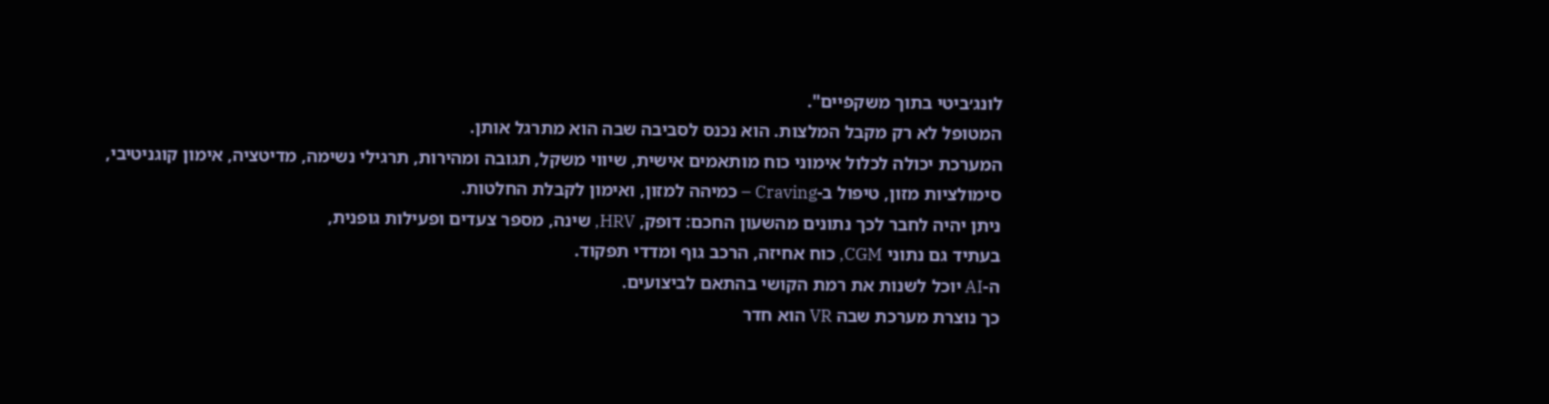לונג׳ביטי בתוך משקפיים".
המטופל לא רק מקבל המלצות. הוא נכנס לסביבה שבה הוא מתרגל אותן.
המערכת יכולה לכלול אימוני כוח מותאמים אישית, שיווי משקל, תגובה ומהירות, תרגילי נשימה, מדיטציה, אימון קוגניטיבי,
סימולציות מזון, טיפול ב-Craving – כמיהה למזון, ואימון לקבלת החלטות.
ניתן יהיה לחבר לכך נתונים מהשעון החכם: דופק, HRV, שינה, מספר צעדים ופעילות גופנית,
בעתיד גם נתוני CGM, כוח אחיזה, הרכב גוף ומדדי תפקוד.
ה-AI יוכל לשנות את רמת הקושי בהתאם לביצועים.
כך נוצרת מערכת שבה VR הוא חדר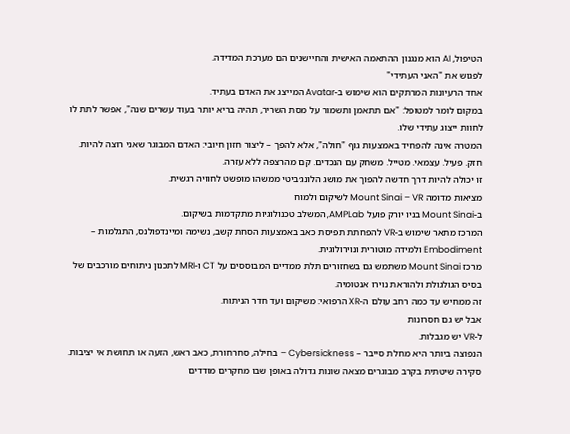הטיפול, AI הוא מנגנון ההתאמה האישית והחיישנים הם מערכת המדידה.
לפגוש את "האני העתידי"
אחד הרעיונות המרתקים הוא שימוש ב-Avatar המייצג את האדם בעתיד.
במקום לומר למטופל: "אם תתאמן ותשמור על מסת השריר, תהיה בריא יותר בעוד עשרים שנה", אפשר לתת לו לחוות ייצוג עתידי שלו.
המטרה אינה להפחיד באמצעות גוף "חולה", אלא להפך – ליצור חזון חיובי: האדם המבוגר שאני רוצה להיות.
חזק. פעיל. עצמאי. מטייל. משחק עם הנכדים. קם מהרצפה ללא עזרה.
זו יכולה להיות דרך חדשה להפוך את מושג הלונג׳ביטי ממשהו מופשט לחוויה רגשית.
מציאות מדומה Mount Sinai – VR לשיקום ולמוח
ב-Mount Sinai בניו יורק פועל AMPLab, המשלב טכנולוגיות מתקדמות בשיקום.
המרכז מתאר שימוש ב-VR להפחתת תפיסת כאב באמצעות הסחת קשב, נשימה ומיינדפולנס, התגלמות – Embodiment ולמידה מוטורית ונוירולוגית.
מרכז Mount Sinai משתמש גם בשחזורים תלת ממדיים המבוססים על CT ו-MRI לתכנון ניתוחים מורכבים של בסיס הגולגולת ולהוראת נוירו אנטומיה.
זה ממחיש עד כמה רחב עולם ה-XR הרפואי: משיקום ועד חדר הניתוח.
אבל יש גם חסרונות
ל-VR יש מגבלות.
הנפוצה ביותר היא מחלת סייבר – Cybersickness – בחילה, סחרחורת, כאב ראש, הזעה או תחושת אי יציבות.
סקירה שיטתית בקרב מבוגרים מצאה שונות גדולה באופן שבו מחקרים מודדים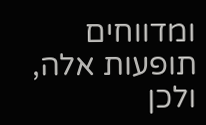ומדווחים תופעות אלה, ולכן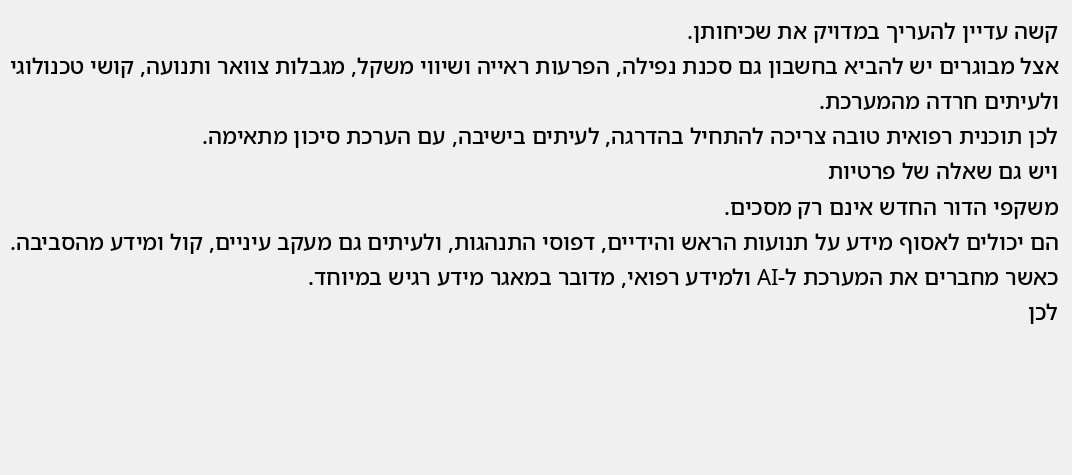קשה עדיין להעריך במדויק את שכיחותן.
אצל מבוגרים יש להביא בחשבון גם סכנת נפילה, הפרעות ראייה ושיווי משקל, מגבלות צוואר ותנועה, קושי טכנולוגי ולעיתים חרדה מהמערכת.
לכן תוכנית רפואית טובה צריכה להתחיל בהדרגה, לעיתים בישיבה, עם הערכת סיכון מתאימה.
ויש גם שאלה של פרטיות
משקפי הדור החדש אינם רק מסכים.
הם יכולים לאסוף מידע על תנועות הראש והידיים, דפוסי התנהגות, ולעיתים גם מעקב עיניים, קול ומידע מהסביבה.
כאשר מחברים את המערכת ל-AI ולמידע רפואי, מדובר במאגר מידע רגיש במיוחד.
לכן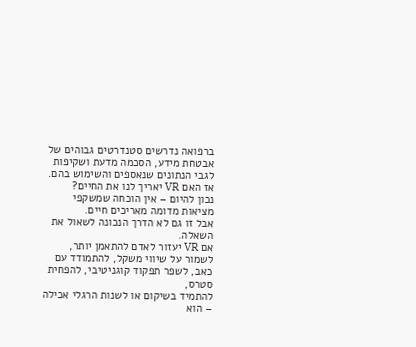ברפואה נדרשים סטנדרטים גבוהים של אבטחת מידע, הסכמה מדעת ושקיפות לגבי הנתונים שנאספים והשימוש בהם.
אז האם VR יאריך לנו את החיים?
נכון להיום – אין הוכחה שמשקפי מציאות מדומה מאריכים חיים.
אבל זו גם לא הדרך הנכונה לשאול את השאלה.
אם VR יעזור לאדם להתאמן יותר, לשמור על שיווי משקל, להתמודד עם כאב, לשפר תפקוד קוגניטיבי, להפחית סטרס,
להתמיד בשיקום או לשנות הרגלי אכילה – הוא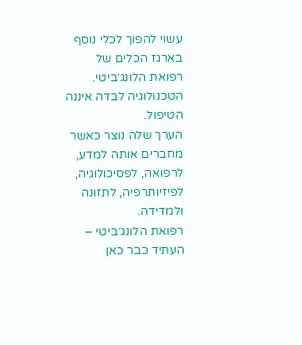עשוי להפוך לכלי נוסף בארגז הכלים של רפואת הלונג׳ביטי.
הטכנולוגיה לבדה איננה הטיפול.
הערך שלה נוצר כאשר מחברים אותה למדע, לרפואה, לפסיכולוגיה, לפיזיותרפיה, לתזונה ולמדידה.
רפואת הלונג׳ביטי – העתיד כבר כאן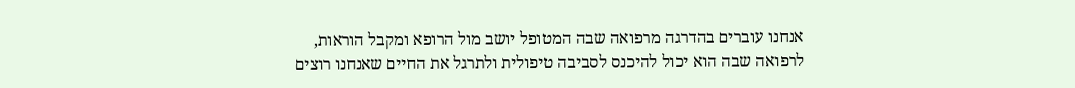אנחנו עוברים בהדרגה מרפואה שבה המטופל יושב מול הרופא ומקבל הוראות,
לרפואה שבה הוא יכול להיכנס לסביבה טיפולית ולתרגל את החיים שאנחנו רוצים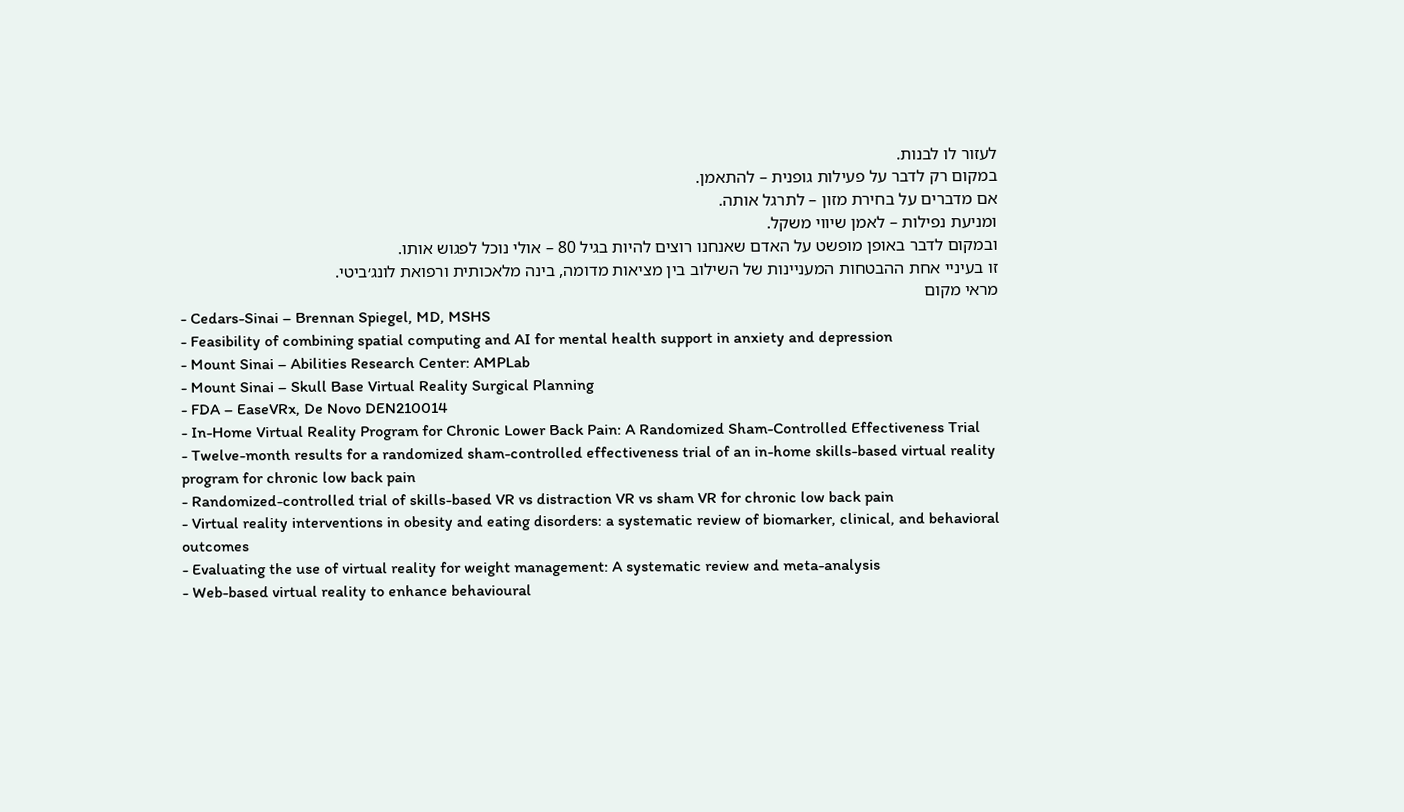לעזור לו לבנות.
במקום רק לדבר על פעילות גופנית – להתאמן.
אם מדברים על בחירת מזון – לתרגל אותה.
ומניעת נפילות – לאמן שיווי משקל.
ובמקום לדבר באופן מופשט על האדם שאנחנו רוצים להיות בגיל 80 – אולי נוכל לפגוש אותו.
זו בעיניי אחת ההבטחות המעניינות של השילוב בין מציאות מדומה, בינה מלאכותית ורפואת לונג׳ביטי.
מראי מקום
- Cedars-Sinai – Brennan Spiegel, MD, MSHS
- Feasibility of combining spatial computing and AI for mental health support in anxiety and depression
- Mount Sinai – Abilities Research Center: AMPLab
- Mount Sinai – Skull Base Virtual Reality Surgical Planning
- FDA – EaseVRx, De Novo DEN210014
- In-Home Virtual Reality Program for Chronic Lower Back Pain: A Randomized Sham-Controlled Effectiveness Trial
- Twelve-month results for a randomized sham-controlled effectiveness trial of an in-home skills-based virtual reality program for chronic low back pain
- Randomized-controlled trial of skills-based VR vs distraction VR vs sham VR for chronic low back pain
- Virtual reality interventions in obesity and eating disorders: a systematic review of biomarker, clinical, and behavioral outcomes
- Evaluating the use of virtual reality for weight management: A systematic review and meta-analysis
- Web-based virtual reality to enhance behavioural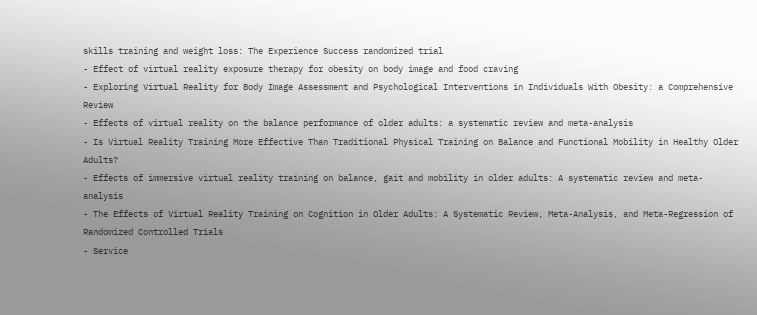skills training and weight loss: The Experience Success randomized trial
- Effect of virtual reality exposure therapy for obesity on body image and food craving
- Exploring Virtual Reality for Body Image Assessment and Psychological Interventions in Individuals With Obesity: a Comprehensive Review
- Effects of virtual reality on the balance performance of older adults: a systematic review and meta-analysis
- Is Virtual Reality Training More Effective Than Traditional Physical Training on Balance and Functional Mobility in Healthy Older Adults?
- Effects of immersive virtual reality training on balance, gait and mobility in older adults: A systematic review and meta-analysis
- The Effects of Virtual Reality Training on Cognition in Older Adults: A Systematic Review, Meta-Analysis, and Meta-Regression of Randomized Controlled Trials
- Service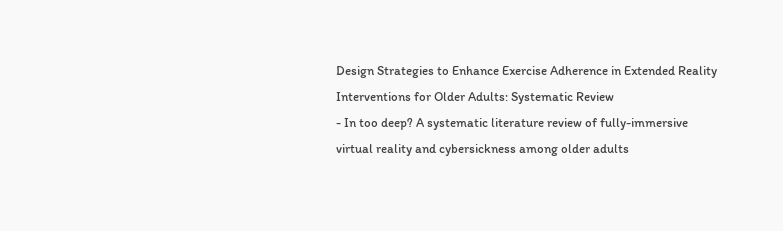Design Strategies to Enhance Exercise Adherence in Extended Reality Interventions for Older Adults: Systematic Review
- In too deep? A systematic literature review of fully-immersive virtual reality and cybersickness among older adults